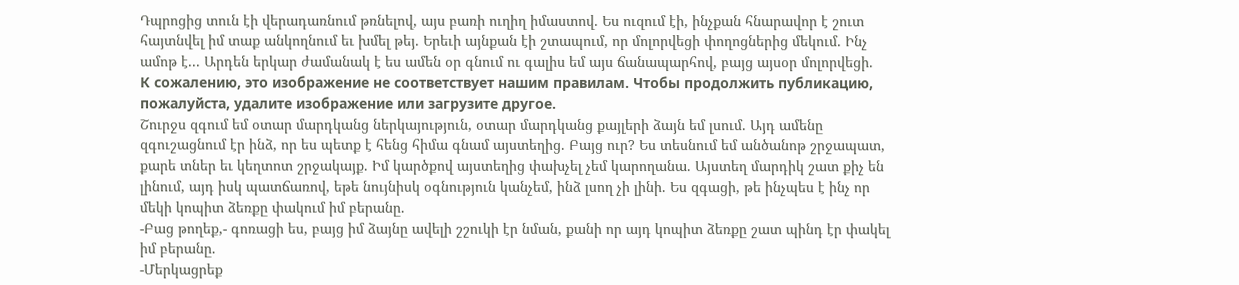Դպրոցից տուն էի վերադառնում թռնելով, այս բառի ուղիղ իմաստով. Ես ուզում էի, ինչքան հնարավոր է շուտ հայտնվել իմ տաք անկողնում եւ խմել թեյ. Երեւի այնքան էի շտապում, որ մոլորվեցի փողոցներից մեկում. Ինչ ամոթ է... Արդեն երկար ժամանակ է ես ամեն օր գնում ու գալիս եմ այս ճանապարհով, բայց այսօր մոլորվեցի.
К сожалению, это изображение не соответствует нашим правилам. Чтобы продолжить публикацию, пожалуйста, удалите изображение или загрузите другое.
Շուրջս զգում եմ օտար մարդկանց ներկայություն, օտար մարդկանց քայլերի ձայն եմ լսում. Այդ ամենը զգուշացնում էր ինձ, որ ես պետք է հենց հիմա գնամ այստեղից. Բայց ուր? Ես տեսնում եմ անծանոթ շրջապատ, քարե տներ եւ կեղտոտ շրջակայք. Իմ կարծքով այստեղից փախչել չեմ կարողանա. Այստեղ մարդիկ շատ քիչ են լինում, այդ իսկ պատճառով, եթե նույնիսկ օգնություն կանչեմ, ինձ լսող չի լինի. Ես զգացի, թե ինչպես է ինչ որ մեկի կոպիտ ձեռքը փակում իմ բերանը.
-Բաց թողեք,- գոռացի ես, բայց իմ ձայնը ավելի շշուկի էր նման, քանի որ այդ կոպիտ ձեռքը շատ պինդ էր փակել իմ բերանը.
-Մերկացրեք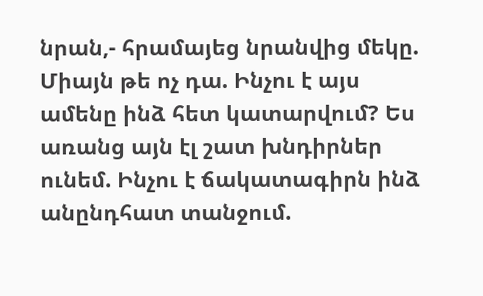նրան,- հրամայեց նրանվից մեկը.
Միայն թե ոչ դա. Ինչու է այս ամենը ինձ հետ կատարվում? Ես առանց այն էլ շատ խնդիրներ ունեմ. Ինչու է ճակատագիրն ինձ անընդհատ տանջում.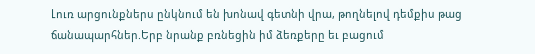Լուռ արցունքներս ընկնում են խոնավ գետնի վրա, թողնելով դեմքիս թաց ճանապարհներ.Երբ նրանք բռնեցին իմ ձեռքերը եւ բացում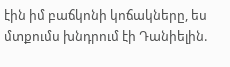էին իմ բաճկոնի կոճակները, ես մտքումս խնդրում էի Դանիելին.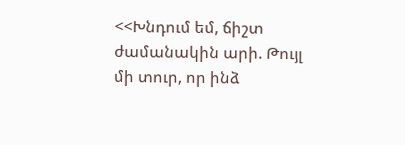<<Խնդում եմ, ճիշտ ժամանակին արի. Թույլ մի տուր, որ ինձ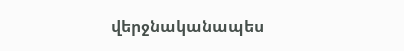վերջնականապես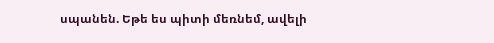սպանեն. Եթե ես պիտի մեռնեմ, ավելի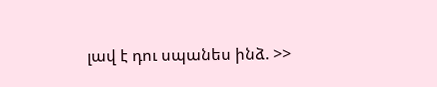լավ է դու սպանես ինձ. >>